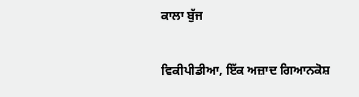ਕਾਲਾ ਬੁੱਜ

ਵਿਕੀਪੀਡੀਆ, ਇੱਕ ਅਜ਼ਾਦ ਗਿਆਨਕੋਸ਼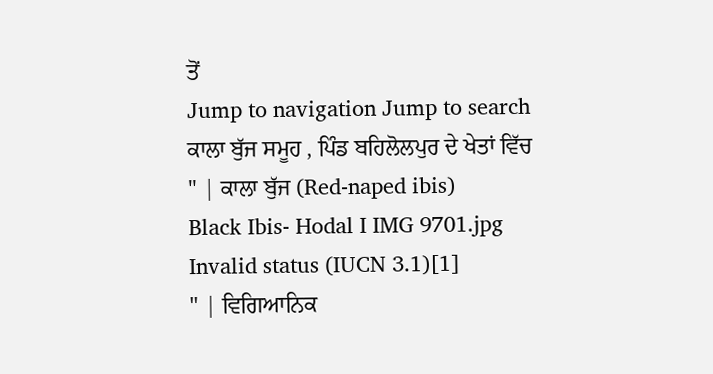ਤੋਂ
Jump to navigation Jump to search
ਕਾਲਾ ਬੁੱਜ ਸਮੂਹ , ਪਿੰਡ ਬਹਿਲੋਲਪੁਰ ਦੇ ਖੇਤਾਂ ਵਿੱਚ
" | ਕਾਲਾ ਬੁੱਜ (Red-naped ibis)
Black Ibis- Hodal I IMG 9701.jpg
Invalid status (IUCN 3.1)[1]
" | ਵਿਗਿਆਨਿਕ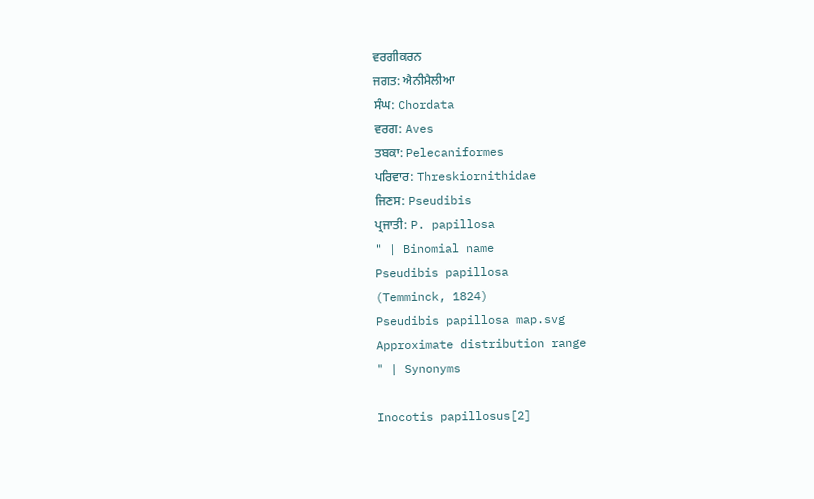ਵਰਗੀਕਰਨ
ਜਗਤ: ਐਨੀਮੈਲੀਆ
ਸੰਘ: Chordata
ਵਰਗ: Aves
ਤਬਕਾ: Pelecaniformes
ਪਰਿਵਾਰ: Threskiornithidae
ਜਿਣਸ: Pseudibis
ਪ੍ਰਜਾਤੀ: P. papillosa
" | Binomial name
Pseudibis papillosa
(Temminck, 1824)
Pseudibis papillosa map.svg
Approximate distribution range
" | Synonyms

Inocotis papillosus[2]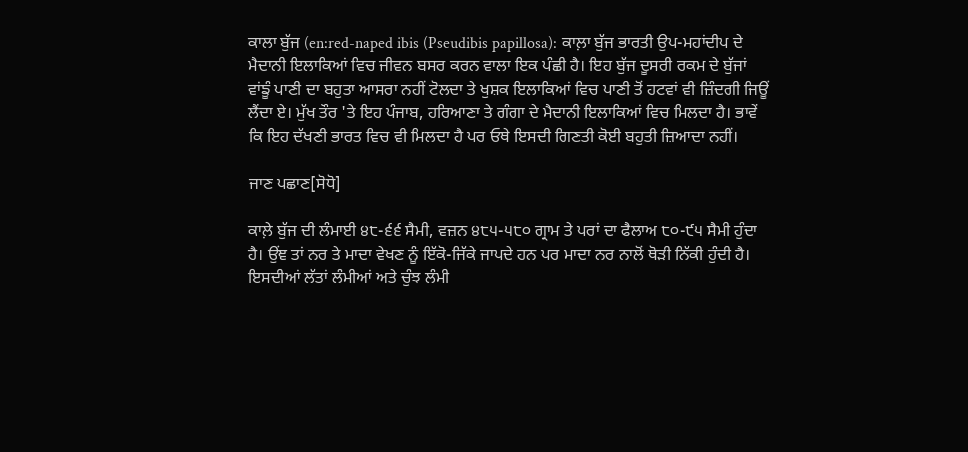ਕਾਲਾ ਬੁੱਜ (en:red-naped ibis (Pseudibis papillosa): ਕਾਲ਼ਾ ਬੁੱਜ ਭਾਰਤੀ ਉਪ-ਮਹਾਂਦੀਪ ਦੇ ਮੈਦਾਨੀ ਇਲਾਕਿਆਂ ਵਿਚ ਜੀਵਨ ਬਸਰ ਕਰਨ ਵਾਲਾ ਇਕ ਪੰਛੀ ਹੈ। ਇਹ ਬੁੱਜ ਦੂਸਰੀ ਰਕਮ ਦੇ ਬੁੱਜਾਂ ਵਾਂਙੂੰ ਪਾਣੀ ਦਾ ਬਹੁਤਾ ਆਸਰਾ ਨਹੀਂ ਟੋਲਦਾ ਤੇ ਖੁਸ਼ਕ ਇਲਾਕਿਆਂ ਵਿਚ ਪਾਣੀ ਤੋਂ ਹਟਵਾਂ ਵੀ ਜ਼ਿੰਦਗੀ ਜਿਊਂ ਲੈਂਦਾ ਏ। ਮੁੱਖ ਤੌਰ 'ਤੇ ਇਹ ਪੰਜਾਬ, ਹਰਿਆਣਾ ਤੇ ਗੰਗਾ ਦੇ ਮੈਦਾਨੀ ਇਲਾਕਿਆਂ ਵਿਚ ਮਿਲਦਾ ਹੈ। ਭਾਵੇਂ ਕਿ ਇਹ ਦੱਖਣੀ ਭਾਰਤ ਵਿਚ ਵੀ ਮਿਲਦਾ ਹੈ ਪਰ ਓਥੇ ਇਸਦੀ ਗਿਣਤੀ ਕੋਈ ਬਹੁਤੀ ਜ਼ਿਆਦਾ ਨਹੀਂ।

ਜਾਣ ਪਛਾਣ[ਸੋਧੋ]

ਕਾਲ਼ੇ ਬੁੱਜ ਦੀ ਲੰਮਾਈ ੪੮-੬੬ ਸੈਮੀ, ਵਜ਼ਨ ੪੮੫-੫੮੦ ਗ੍ਰਾਮ ਤੇ ਪਰਾਂ ਦਾ ਫੈਲਾਅ ੮੦-੯੫ ਸੈਮੀ ਹੁੰਦਾ ਹੈ। ਉਂਞ ਤਾਂ ਨਰ ਤੇ ਮਾਦਾ ਵੇਖਣ ਨੂੰ ਇੱਕੋ-ਜਿੱਕੇ ਜਾਪਦੇ ਹਨ ਪਰ ਮਾਦਾ ਨਰ ਨਾਲੋਂ ਥੋੜੀ ਨਿੱਕੀ ਹੁੰਦੀ ਹੈ। ਇਸਦੀਆਂ ਲੱਤਾਂ ਲੰਮੀਆਂ ਅਤੇ ਚੁੰਝ ਲੰਮੀ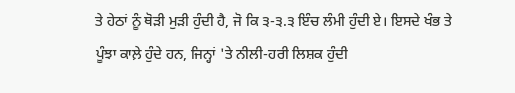ਤੇ ਹੇਠਾਂ ਨੂੰ ਥੋੜੀ ਮੁੜੀ ਹੁੰਦੀ ਹੈ, ਜੋ ਕਿ ੩-੩.੩ ਇੰਚ ਲੰਮੀ ਹੁੰਦੀ ਏ। ਇਸਦੇ ਖੰਭ ਤੇ ਪੂੰਝਾ ਕਾਲ਼ੇ ਹੁੰਦੇ ਹਨ, ਜਿਨ੍ਹਾਂ 'ਤੇ ਨੀਲੀ-ਹਰੀ ਲਿਸ਼ਕ ਹੁੰਦੀ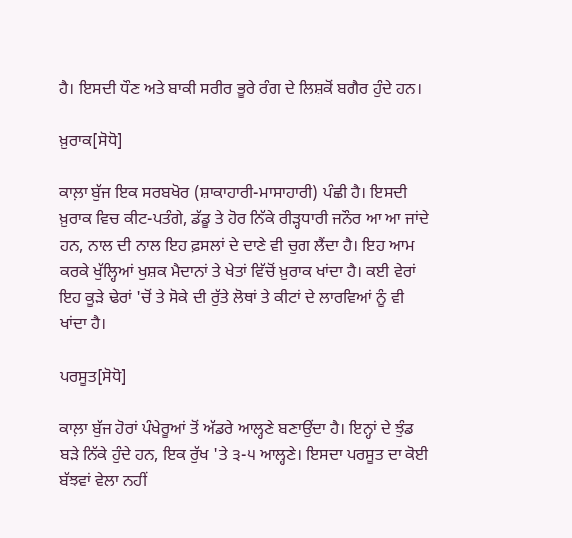ਹੈ। ਇਸਦੀ ਧੌਣ ਅਤੇ ਬਾਕੀ ਸਰੀਰ ਭੂਰੇ ਰੰਗ ਦੇ ਲਿਸ਼ਕੋਂ ਬਗੈਰ ਹੁੰਦੇ ਹਨ।

ਖ਼ੁਰਾਕ[ਸੋਧੋ]

ਕਾਲ਼ਾ ਬੁੱਜ ਇਕ ਸਰਬਖੋਰ (ਸ਼ਾਕਾਹਾਰੀ-ਮਾਸਾਹਾਰੀ) ਪੰਛੀ ਹੈ। ਇਸਦੀ ਖ਼ੁਰਾਕ ਵਿਚ ਕੀਟ-ਪਤੰਗੇ, ਡੱਡੂ ਤੇ ਹੋਰ ਨਿੱਕੇ ਰੀੜ੍ਹਧਾਰੀ ਜਨੌਰ ਆ ਆ ਜਾਂਦੇ ਹਨ, ਨਾਲ ਦੀ ਨਾਲ ਇਹ ਫ਼ਸਲਾਂ ਦੇ ਦਾਣੇ ਵੀ ਚੁਗ ਲੈਂਦਾ ਹੈ। ਇਹ ਆਮ ਕਰਕੇ ਖੁੱਲ੍ਹਿਆਂ ਖੁਸ਼ਕ ਮੈਦਾਨਾਂ ਤੇ ਖੇਤਾਂ ਵਿੱਚੋਂ ਖ਼ੁਰਾਕ ਖਾਂਦਾ ਹੈ। ਕਈ ਵੇਰਾਂ ਇਹ ਕੂੜੇ ਢੇਰਾਂ 'ਚੋਂ ਤੇ ਸੋਕੇ ਦੀ ਰੁੱਤੇ ਲੋਥਾਂ ਤੇ ਕੀਟਾਂ ਦੇ ਲਾਰਵਿਆਂ ਨੂੰ ਵੀ ਖਾਂਦਾ ਹੈ।

ਪਰਸੂਤ[ਸੋਧੋ]

ਕਾਲ਼ਾ ਬੁੱਜ ਹੋਰਾਂ ਪੰਖੇਰੂਆਂ ਤੋਂ ਅੱਡਰੇ ਆਲ੍ਹਣੇ ਬਣਾਉਂਦਾ ਹੈ। ਇਨ੍ਹਾਂ ਦੇ ਝੁੰਡ ਬੜੇ ਨਿੱਕੇ ਹੁੰਦੇ ਹਨ, ਇਕ ਰੁੱਖ 'ਤੇ ੩-੫ ਆਲ੍ਹਣੇ। ਇਸਦਾ ਪਰਸੂਤ ਦਾ ਕੋਈ ਬੱਝਵਾਂ ਵੇਲਾ ਨਹੀਂ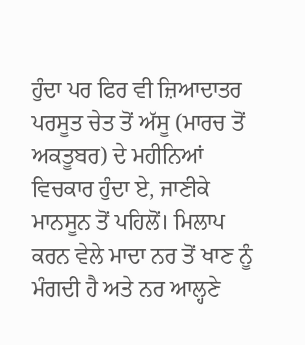ਹੁੰਦਾ ਪਰ ਫਿਰ ਵੀ ਜ਼ਿਆਦਾਤਰ ਪਰਸੂਤ ਚੇਤ ਤੋਂ ਅੱਸੂ (ਮਾਰਚ ਤੋਂ ਅਕਤੂਬਰ) ਦੇ ਮਹੀਨਿਆਂ ਵਿਚਕਾਰ ਹੁੰਦਾ ਏ, ਜਾਣੀਕੇ ਮਾਨਸੂਨ ਤੋਂ ਪਹਿਲੋਂ। ਮਿਲਾਪ ਕਰਨ ਵੇਲੇ ਮਾਦਾ ਨਰ ਤੋਂ ਖਾਣ ਨੂੰ ਮੰਗਦੀ ਹੈ ਅਤੇ ਨਰ ਆਲ੍ਹਣੇ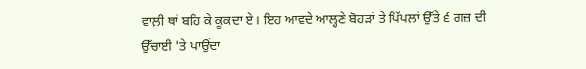ਵਾਲ਼ੀ ਥਾਂ ਬਹਿ ਕੇ ਕੂਕਦਾ ਏ। ਇਹ ਆਵਦੇ ਆਲ੍ਹਣੇ ਬੋਹੜਾਂ ਤੇ ਪਿੱਪਲਾਂ ਉੱਤੇ ੬ ਗਜ਼ ਦੀ ਉੱਚਾਈ 'ਤੇ ਪਾਉਂਦਾ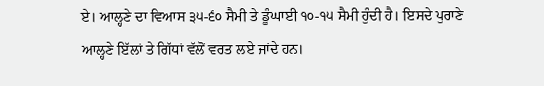ਏ। ਆਲ੍ਹਣੇ ਦਾ ਵਿਆਸ ੩੫-੬੦ ਸੈਮੀ ਤੇ ਡੂੰਘਾਈ ੧੦-੧੫ ਸੈਮੀ ਹੁੰਦੀ ਹੈ। ਇਸਦੇ ਪੁਰਾਣੇ ਆਲ੍ਹਣੇ ਇੱਲਾਂ ਤੇ ਗਿੱਧਾਂ ਵੱਲੋਂ ਵਰਤ ਲਏ ਜਾਂਦੇ ਹਨ।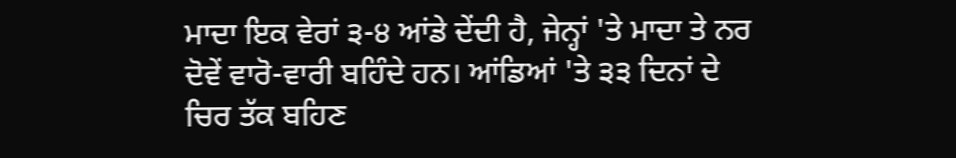ਮਾਦਾ ਇਕ ਵੇਰਾਂ ੩-੪ ਆਂਡੇ ਦੇਂਦੀ ਹੈ, ਜੇਨ੍ਹਾਂ 'ਤੇ ਮਾਦਾ ਤੇ ਨਰ ਦੋਵੇਂ ਵਾਰੋ-ਵਾਰੀ ਬਹਿੰਦੇ ਹਨ। ਆਂਡਿਆਂ 'ਤੇ ੩੩ ਦਿਨਾਂ ਦੇ ਚਿਰ ਤੱਕ ਬਹਿਣ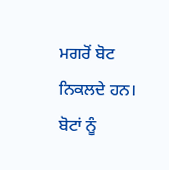ਮਗਰੋਂ ਬੋਟ ਨਿਕਲਦੇ ਹਨ। ਬੋਟਾਂ ਨੂੰ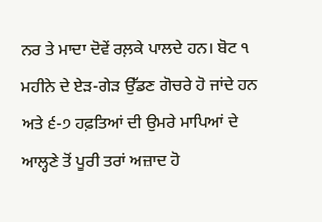ਨਰ ਤੇ ਮਾਦਾ ਦੋਵੇਂ ਰਲ਼ਕੇ ਪਾਲਦੇ ਹਨ। ਬੋਟ ੧ ਮਹੀਨੇ ਦੇ ਏੜ-ਗੇੜ ਉੱਡਣ ਗੋਚਰੇ ਹੋ ਜਾਂਦੇ ਹਨ ਅਤੇ ੬-੭ ਹਫ਼ਤਿਆਂ ਦੀ ਉਮਰੇ ਮਾਪਿਆਂ ਦੇ ਆਲ੍ਹਣੇ ਤੋਂ ਪੂਰੀ ਤਰਾਂ ਅਜ਼ਾਦ ਹੋ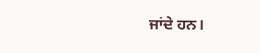ਜਾਂਦੇ ਹਨ।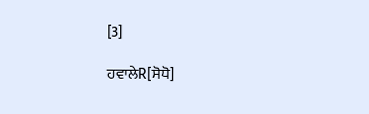[3]

ਹਵਾਲੇR[ਸੋਧੋ]